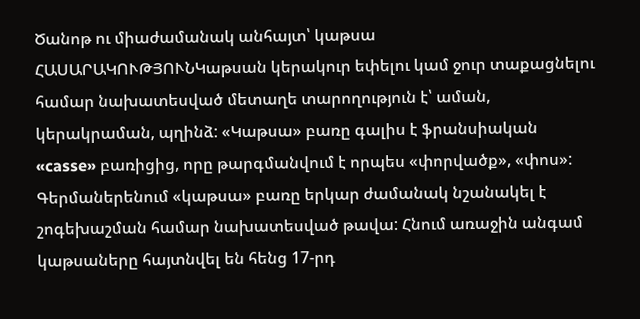Ծանոթ ու միաժամանակ անհայտ՝ կաթսա
ՀԱՍԱՐԱԿՈՒԹՅՈՒՆԿաթսան կերակուր եփելու կամ ջուր տաքացնելու համար նախատեսված մետաղե տարողություն է՝ աման, կերակրաման, պղինձ: «Կաթսա» բառը գալիս է ֆրանսիական «casse» բառիցից, որը թարգմանվում է որպես «փորվածք», «փոս»: Գերմաներենում «կաթսա» բառը երկար ժամանակ նշանակել է շոգեխաշման համար նախատեսված թավա: Հնում առաջին անգամ կաթսաները հայտնվել են հենց 17-րդ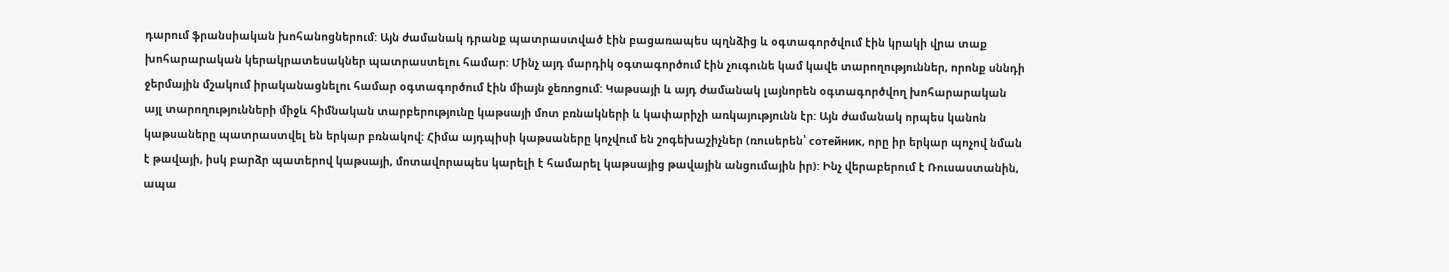դարում ֆրանսիական խոհանոցներում: Այն ժամանակ դրանք պատրաստված էին բացառապես պղնձից և օգտագործվում էին կրակի վրա տաք խոհարարական կերակրատեսակներ պատրաստելու համար: Մինչ այդ մարդիկ օգտագործում էին չուգունե կամ կավե տարողություններ, որոնք սննդի ջերմային մշակում իրականացնելու համար օգտագործում էին միայն ջեռոցում: Կաթսայի և այդ ժամանակ լայնորեն օգտագործվող խոհարարական այլ տարողությունների միջև հիմնական տարբերությունը կաթսայի մոտ բռնակների և կափարիչի առկայությունն էր: Այն ժամանակ որպես կանոն կաթսաները պատրաստվել են երկար բռնակով: Հիմա այդպիսի կաթսաները կոչվում են շոգեխաշիչներ (ռուսերեն՝ сотейник, որը իր երկար պոչով նման է թավայի, իսկ բարձր պատերով կաթսայի, մոտավորապես կարելի է համարել կաթսայից թավային անցումային իր): Ինչ վերաբերում է Ռուսաստանին, ապա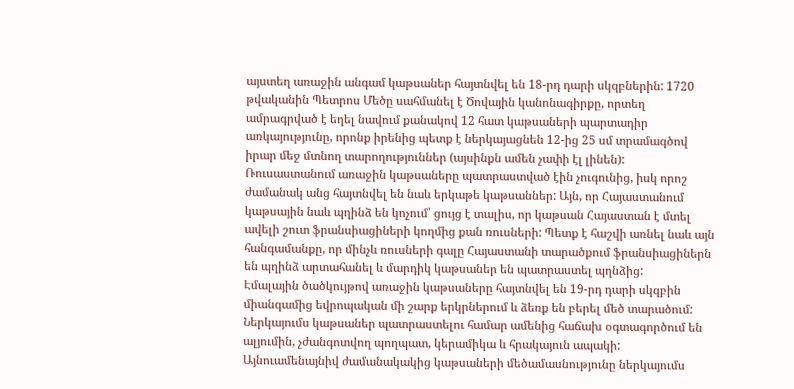այստեղ առաջին անգամ կաթսաներ հայտնվել են 18-րդ դարի սկզբներին: 1720 թվականին Պետրոս Մեծը սահմանել է Ծովային կանոնագիրքը, որտեղ ամրագրված է եղել նավում քանակով 12 հատ կաթսաների պարտադիր առկայությունը, որոնք իրենից պետք է ներկայացնեն 12-ից 25 սմ տրամագծով իրար մեջ մտնող տարողություններ (այսինքն ամեն չափի էլ լինեն): Ռուսաստանում առաջին կաթսաները պատրաստված էին չուգունից, իսկ որոշ ժամանակ անց հայտնվել են նաև երկաթե կաթսաններ: Այն, որ Հայաստանում կաթսային նաև պղինձ են կոչում՝ ցույց է տալիս, որ կաթսան Հայաստան է մտել ավելի շուտ ֆրանսիացիների կողմից քան ռուսների: Պետք է հաշվի առնել նաև այն հանգամանքը, որ մինչև ռուսների գալը Հայաստանի տարածքում ֆրանսիացիներն են պղինձ արտահանել և մարդիկ կաթսաներ են պատրաստել պղնձից:
Էմալային ծածկույթով առաջին կաթսաները հայտնվել են 19-րդ դարի սկզբին միանգամից եվրոպական մի շարք երկրներում և ձեռք են բերել մեծ տարածում: Ներկայումս կաթսաներ պատրաստելու համար ամենից հաճախ օգտագործում են ալյումին, չժանգոտվող պողպատ, կերամիկա և հրակայուն ապակի: Այնուամենայնիվ ժամանակակից կաթսաների մեծամասնությունը ներկայումս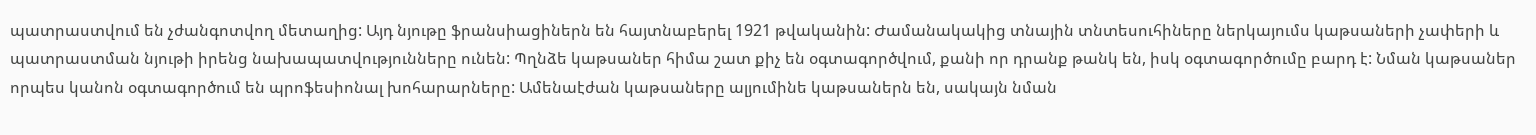պատրաստվում են չժանգոտվող մետաղից: Այդ նյութը ֆրանսիացիներն են հայտնաբերել 1921 թվականին: Ժամանակակից տնային տնտեսուհիները ներկայումս կաթսաների չափերի և պատրաստման նյութի իրենց նախապատվությունները ունեն: Պղնձե կաթսաներ հիմա շատ քիչ են օգտագործվում, քանի որ դրանք թանկ են, իսկ օգտագործումը բարդ է: Նման կաթսաներ որպես կանոն օգտագործում են պրոֆեսիոնալ խոհարարները: Ամենաէժան կաթսաները ալյումինե կաթսաներն են, սակայն նման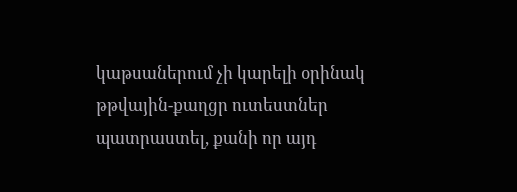կաթսաներում չի կարելի օրինակ թթվային-քաղցր ուտեստներ պատրաստել, քանի որ այդ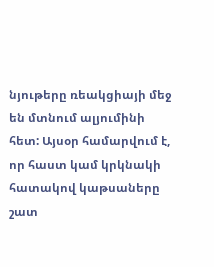նյութերը ռեակցիայի մեջ են մտնում ալյումինի հետ: Այսօր համարվում է, որ հաստ կամ կրկնակի հատակով կաթսաները շատ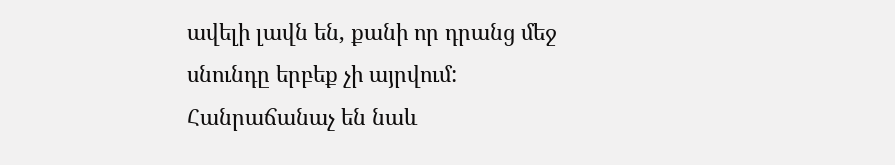ավելի լավն են, քանի որ դրանց մեջ սնունդը երբեք չի այրվում: Հանրաճանաչ են նաև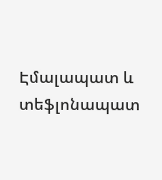Էմալապատ և տեֆլոնապատ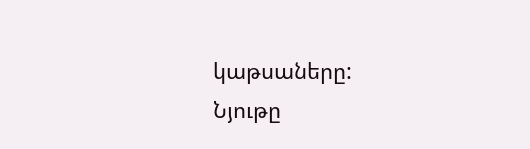կաթսաները:
Նյութը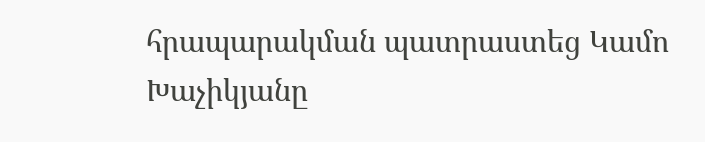հրապարակման պատրաստեց Կամո Խաչիկյանը